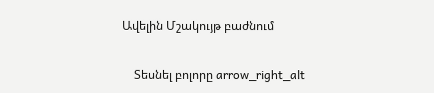Ավելին Մշակույթ բաժնում

    Տեսնել բոլորը arrow_right_alt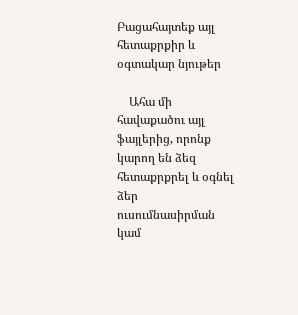Բացահայտեք այլ հետաքրքիր և օգտակար նյութեր

    Ահա մի հավաքածու այլ ֆայլերից, որոնք կարող են ձեզ հետաքրքրել և օգնել ձեր ուսումնասիրման կամ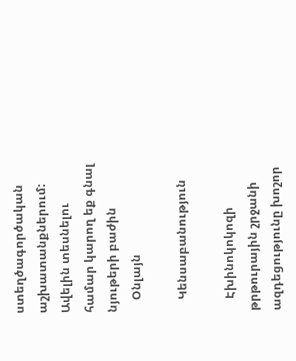ստեղծագործական աշխատանքներում: Ավելին տեսնելու համար կարող եք գնալ նյութերի բաժին
    Օնլայն

    Կենսաբանություն

    Էխինոկոկոզի թրթուրային շրջանի ազդեցությունը խոշոր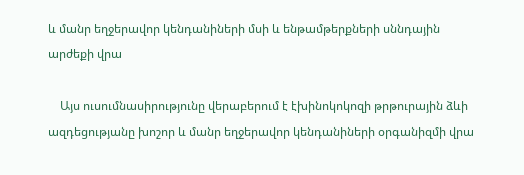և մանր եղջերավոր կենդանիների մսի և ենթամթերքների սննդային արժեքի վրա

    Այս ուսումնասիրությունը վերաբերում է էխինոկոկոզի թրթուրային ձևի ազդեցությանը խոշոր և մանր եղջերավոր կենդանիների օրգանիզմի վրա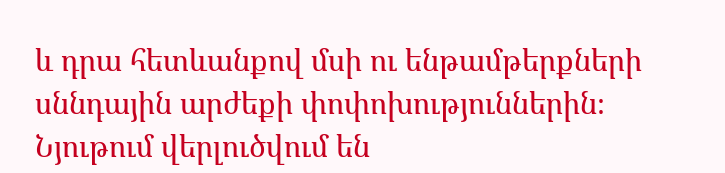և դրա հետևանքով մսի ու ենթամթերքների սննդային արժեքի փոփոխություններին։ Նյութում վերլուծվում են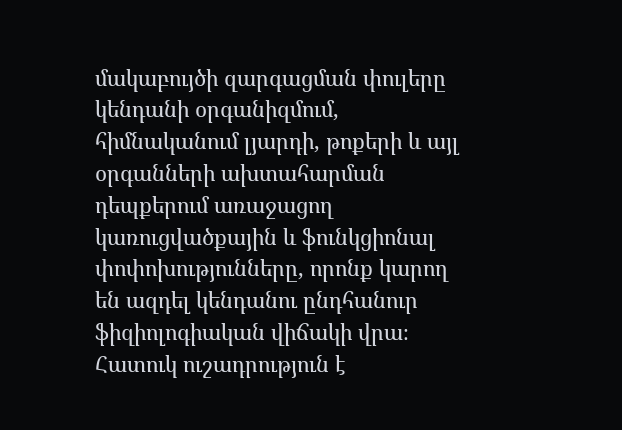մակաբույծի զարգացման փուլերը կենդանի օրգանիզմում, հիմնականում լյարդի, թոքերի և այլ օրգանների ախտահարման դեպքերում առաջացող կառուցվածքային և ֆունկցիոնալ փոփոխությունները, որոնք կարող են ազդել կենդանու ընդհանուր ֆիզիոլոգիական վիճակի վրա։ Հատուկ ուշադրություն է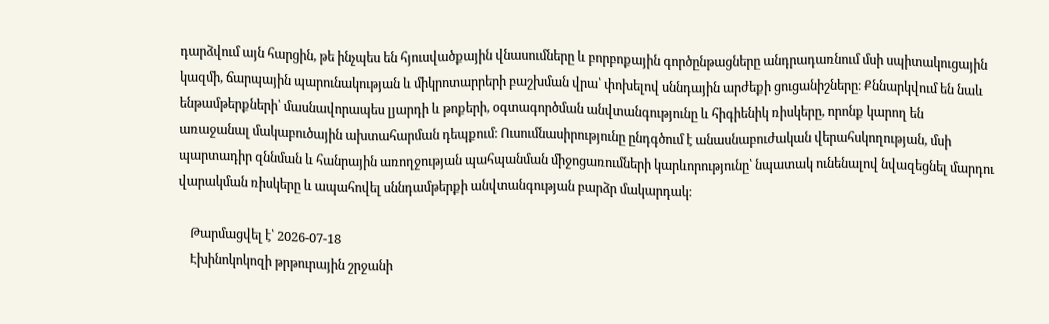դարձվում այն հարցին, թե ինչպես են հյուսվածքային վնասումները և բորբոքային գործընթացները անդրադառնում մսի սպիտակուցային կազմի, ճարպային պարունակության և միկրոտարրերի բաշխման վրա՝ փոխելով սննդային արժեքի ցուցանիշները։ Քննարկվում են նաև ենթամթերքների՝ մասնավորապես լյարդի և թոքերի, օգտագործման անվտանգությունը և հիգիենիկ ռիսկերը, որոնք կարող են առաջանալ մակաբուծային ախտահարման դեպքում։ Ուսումնասիրությունը ընդգծում է անասնաբուժական վերահսկողության, մսի պարտադիր զննման և հանրային առողջության պահպանման միջոցառումների կարևորությունը՝ նպատակ ունենալով նվազեցնել մարդու վարակման ռիսկերը և ապահովել սննդամթերքի անվտանգության բարձր մակարդակ։

    Թարմացվել է՝ 2026-07-18
    Էխինոկոկոզի թրթուրային շրջանի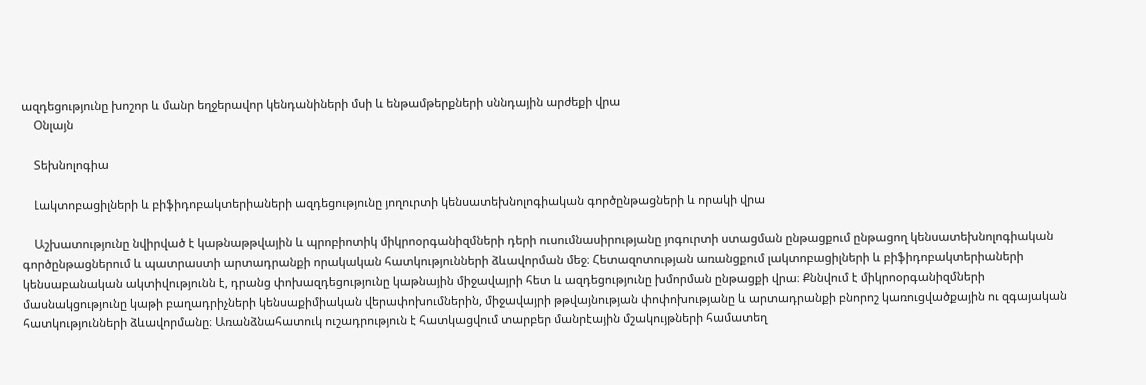ազդեցությունը խոշոր և մանր եղջերավոր կենդանիների մսի և ենթամթերքների սննդային արժեքի վրա
    Օնլայն

    Տեխնոլոգիա

    Լակտոբացիլների և բիֆիդոբակտերիաների ազդեցությունը յողուրտի կենսատեխնոլոգիական գործընթացների և որակի վրա

    Աշխատությունը նվիրված է կաթնաթթվային և պրոբիոտիկ միկրոօրգանիզմների դերի ուսումնասիրությանը յոգուրտի ստացման ընթացքում ընթացող կենսատեխնոլոգիական գործընթացներում և պատրաստի արտադրանքի որակական հատկությունների ձևավորման մեջ։ Հետազոտության առանցքում լակտոբացիլների և բիֆիդոբակտերիաների կենսաբանական ակտիվությունն է, դրանց փոխազդեցությունը կաթնային միջավայրի հետ և ազդեցությունը խմորման ընթացքի վրա։ Քննվում է միկրոօրգանիզմների մասնակցությունը կաթի բաղադրիչների կենսաքիմիական վերափոխումներին, միջավայրի թթվայնության փոփոխությանը և արտադրանքի բնորոշ կառուցվածքային ու զգայական հատկությունների ձևավորմանը։ Առանձնահատուկ ուշադրություն է հատկացվում տարբեր մանրէային մշակույթների համատեղ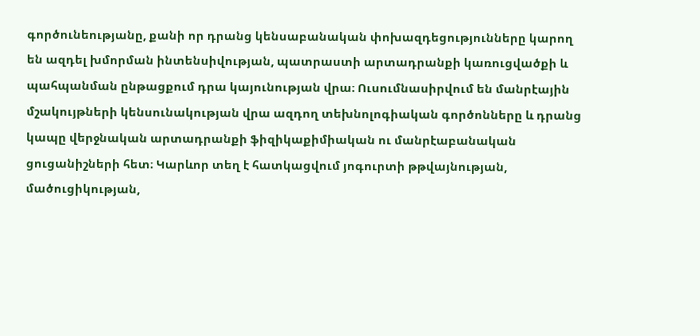գործունեությանը, քանի որ դրանց կենսաբանական փոխազդեցությունները կարող են ազդել խմորման ինտենսիվության, պատրաստի արտադրանքի կառուցվածքի և պահպանման ընթացքում դրա կայունության վրա։ Ուսումնասիրվում են մանրէային մշակույթների կենսունակության վրա ազդող տեխնոլոգիական գործոնները և դրանց կապը վերջնական արտադրանքի ֆիզիկաքիմիական ու մանրէաբանական ցուցանիշների հետ։ Կարևոր տեղ է հատկացվում յոգուրտի թթվայնության, մածուցիկության,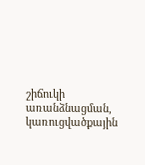շիճուկի առանձնացման, կառուցվածքային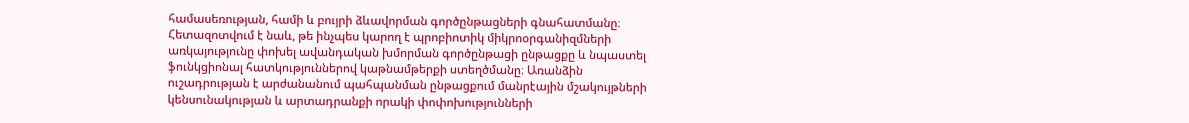համասեռության, համի և բույրի ձևավորման գործընթացների գնահատմանը։ Հետազոտվում է նաև, թե ինչպես կարող է պրոբիոտիկ միկրոօրգանիզմների առկայությունը փոխել ավանդական խմորման գործընթացի ընթացքը և նպաստել ֆունկցիոնալ հատկություններով կաթնամթերքի ստեղծմանը։ Առանձին ուշադրության է արժանանում պահպանման ընթացքում մանրէային մշակույթների կենսունակության և արտադրանքի որակի փոփոխությունների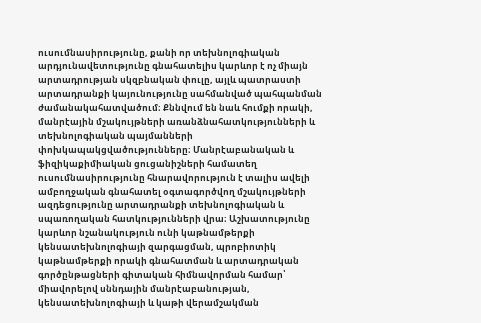ուսումնասիրությունը, քանի որ տեխնոլոգիական արդյունավետությունը գնահատելիս կարևոր է ոչ միայն արտադրության սկզբնական փուլը, այլև պատրաստի արտադրանքի կայունությունը սահմանված պահպանման ժամանակահատվածում։ Քննվում են նաև հումքի որակի, մանրէային մշակույթների առանձնահատկությունների և տեխնոլոգիական պայմանների փոխկապակցվածությունները։ Մանրէաբանական և ֆիզիկաքիմիական ցուցանիշների համատեղ ուսումնասիրությունը հնարավորություն է տալիս ավելի ամբողջական գնահատել օգտագործվող մշակույթների ազդեցությունը արտադրանքի տեխնոլոգիական և սպառողական հատկությունների վրա։ Աշխատությունը կարևոր նշանակություն ունի կաթնամթերքի կենսատեխնոլոգիայի զարգացման, պրոբիոտիկ կաթնամթերքի որակի գնահատման և արտադրական գործընթացների գիտական հիմնավորման համար՝ միավորելով սննդային մանրէաբանության, կենսատեխնոլոգիայի և կաթի վերամշակման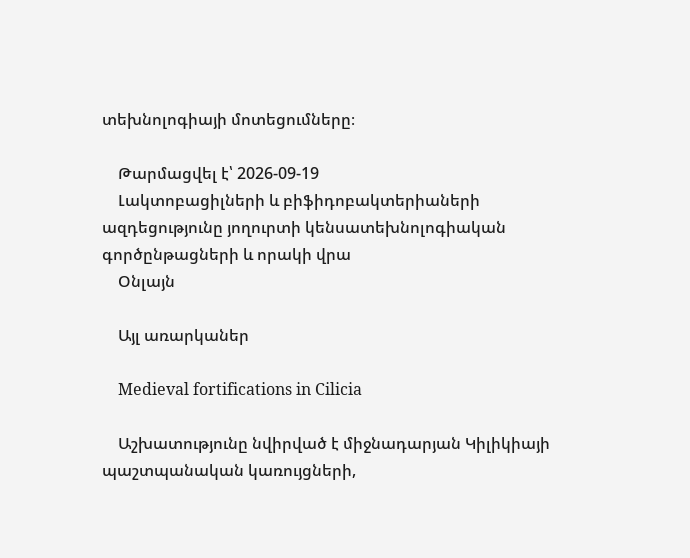տեխնոլոգիայի մոտեցումները։

    Թարմացվել է՝ 2026-09-19
    Լակտոբացիլների և բիֆիդոբակտերիաների ազդեցությունը յողուրտի կենսատեխնոլոգիական գործընթացների և որակի վրա
    Օնլայն

    Այլ առարկաներ

    Medieval fortifications in Cilicia

    Աշխատությունը նվիրված է միջնադարյան Կիլիկիայի պաշտպանական կառույցների,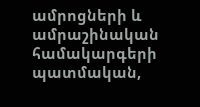ամրոցների և ամրաշինական համակարգերի պատմական,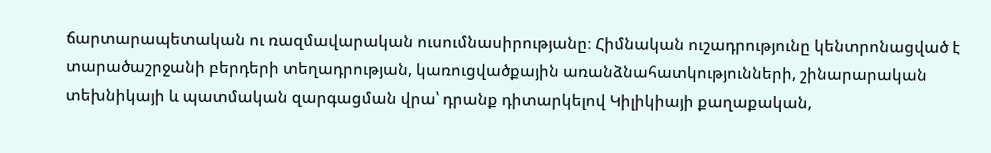ճարտարապետական ու ռազմավարական ուսումնասիրությանը։ Հիմնական ուշադրությունը կենտրոնացված է տարածաշրջանի բերդերի տեղադրության, կառուցվածքային առանձնահատկությունների, շինարարական տեխնիկայի և պատմական զարգացման վրա՝ դրանք դիտարկելով Կիլիկիայի քաղաքական,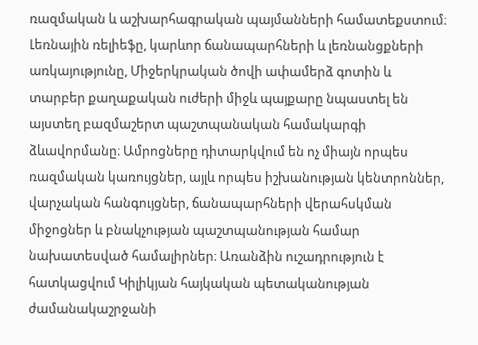ռազմական և աշխարհագրական պայմանների համատեքստում։ Լեռնային ռելիեֆը, կարևոր ճանապարհների և լեռնանցքների առկայությունը, Միջերկրական ծովի ափամերձ գոտին և տարբեր քաղաքական ուժերի միջև պայքարը նպաստել են այստեղ բազմաշերտ պաշտպանական համակարգի ձևավորմանը։ Ամրոցները դիտարկվում են ոչ միայն որպես ռազմական կառույցներ, այլև որպես իշխանության կենտրոններ, վարչական հանգույցներ, ճանապարհների վերահսկման միջոցներ և բնակչության պաշտպանության համար նախատեսված համալիրներ։ Առանձին ուշադրություն է հատկացվում Կիլիկյան հայկական պետականության ժամանակաշրջանի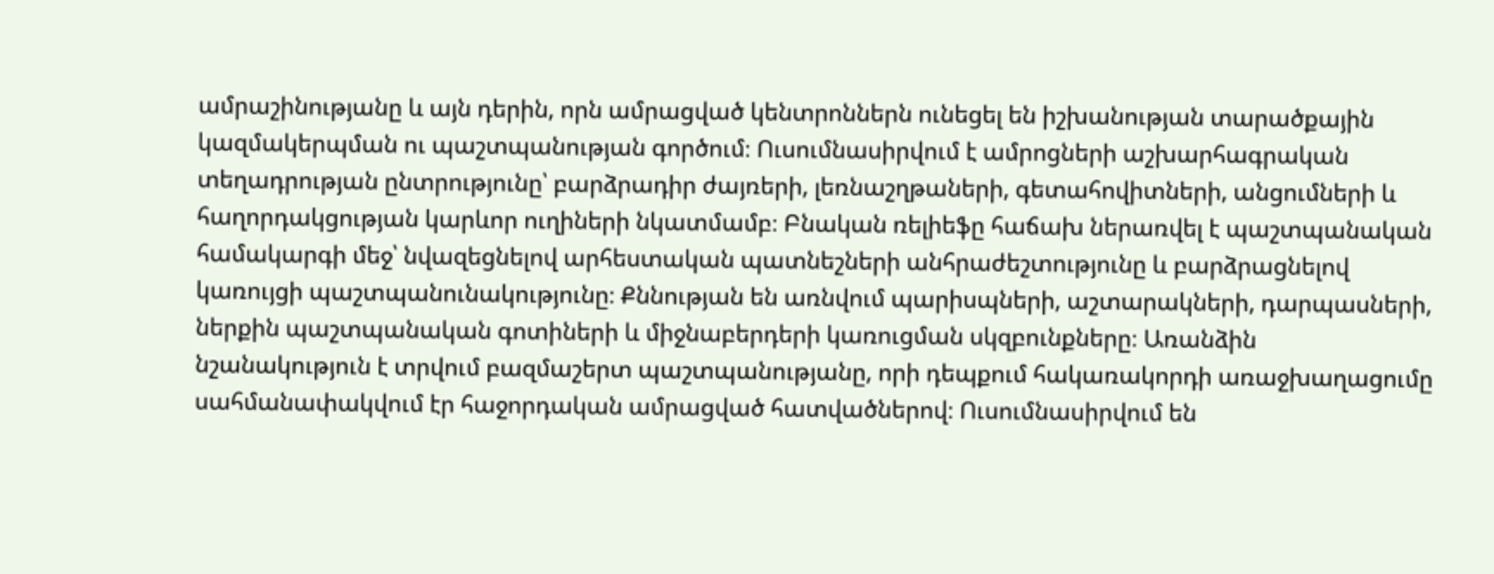ամրաշինությանը և այն դերին, որն ամրացված կենտրոններն ունեցել են իշխանության տարածքային կազմակերպման ու պաշտպանության գործում։ Ուսումնասիրվում է ամրոցների աշխարհագրական տեղադրության ընտրությունը՝ բարձրադիր ժայռերի, լեռնաշղթաների, գետահովիտների, անցումների և հաղորդակցության կարևոր ուղիների նկատմամբ։ Բնական ռելիեֆը հաճախ ներառվել է պաշտպանական համակարգի մեջ՝ նվազեցնելով արհեստական պատնեշների անհրաժեշտությունը և բարձրացնելով կառույցի պաշտպանունակությունը։ Քննության են առնվում պարիսպների, աշտարակների, դարպասների, ներքին պաշտպանական գոտիների և միջնաբերդերի կառուցման սկզբունքները։ Առանձին նշանակություն է տրվում բազմաշերտ պաշտպանությանը, որի դեպքում հակառակորդի առաջխաղացումը սահմանափակվում էր հաջորդական ամրացված հատվածներով։ Ուսումնասիրվում են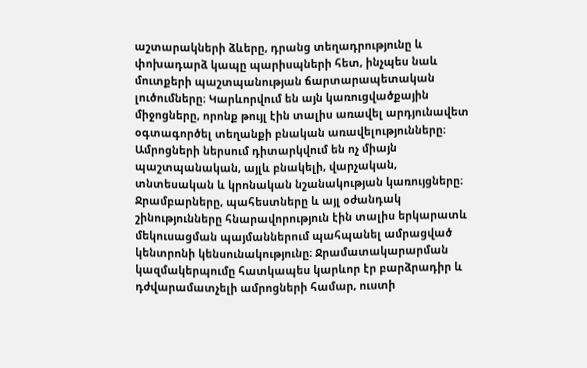աշտարակների ձևերը, դրանց տեղադրությունը և փոխադարձ կապը պարիսպների հետ, ինչպես նաև մուտքերի պաշտպանության ճարտարապետական լուծումները։ Կարևորվում են այն կառուցվածքային միջոցները, որոնք թույլ էին տալիս առավել արդյունավետ օգտագործել տեղանքի բնական առավելությունները։ Ամրոցների ներսում դիտարկվում են ոչ միայն պաշտպանական, այլև բնակելի, վարչական, տնտեսական և կրոնական նշանակության կառույցները։ Ջրամբարները, պահեստները և այլ օժանդակ շինությունները հնարավորություն էին տալիս երկարատև մեկուսացման պայմաններում պահպանել ամրացված կենտրոնի կենսունակությունը։ Ջրամատակարարման կազմակերպումը հատկապես կարևոր էր բարձրադիր և դժվարամատչելի ամրոցների համար, ուստի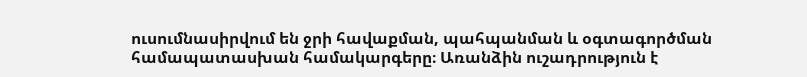ուսումնասիրվում են ջրի հավաքման, պահպանման և օգտագործման համապատասխան համակարգերը։ Առանձին ուշադրություն է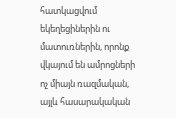հատկացվում եկեղեցիներին ու մատուռներին, որոնք վկայում են ամրոցների ոչ միայն ռազմական, այլև հասարակական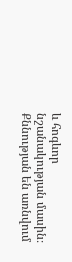և հոգևոր նշանակության մասին։ Քննության են առնվում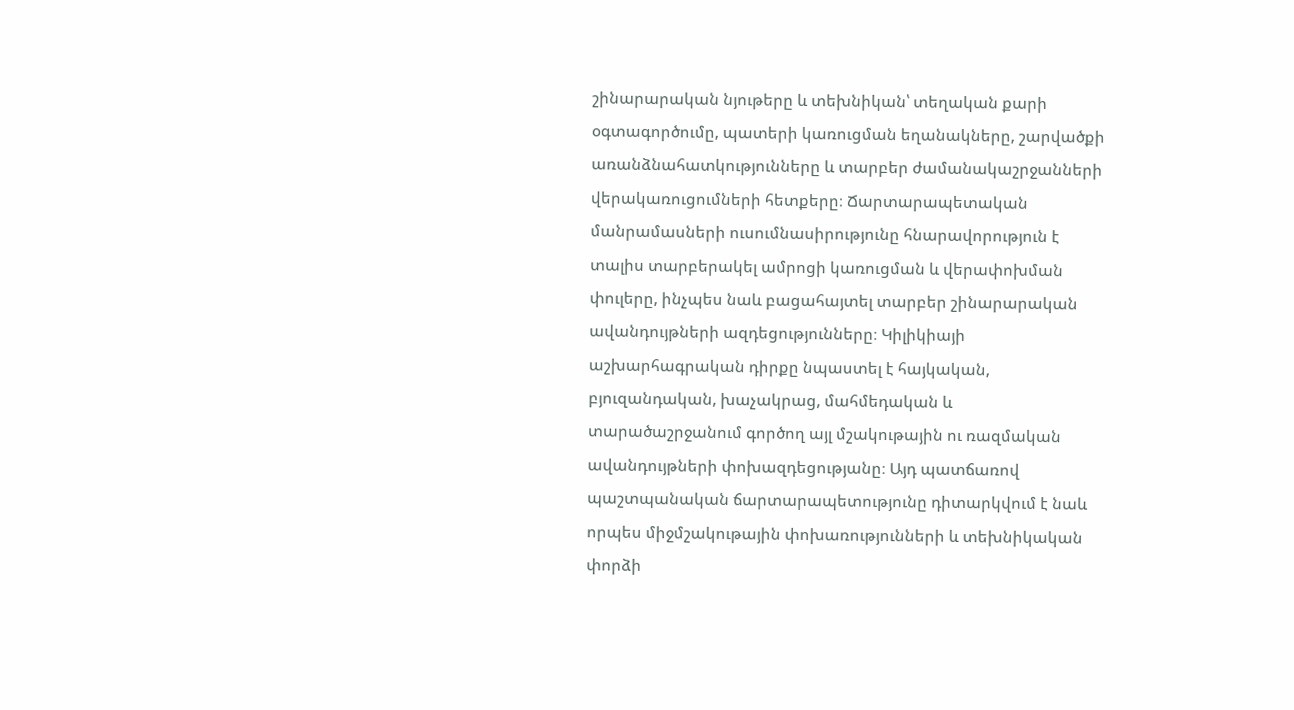շինարարական նյութերը և տեխնիկան՝ տեղական քարի օգտագործումը, պատերի կառուցման եղանակները, շարվածքի առանձնահատկությունները և տարբեր ժամանակաշրջանների վերակառուցումների հետքերը։ Ճարտարապետական մանրամասների ուսումնասիրությունը հնարավորություն է տալիս տարբերակել ամրոցի կառուցման և վերափոխման փուլերը, ինչպես նաև բացահայտել տարբեր շինարարական ավանդույթների ազդեցությունները։ Կիլիկիայի աշխարհագրական դիրքը նպաստել է հայկական, բյուզանդական, խաչակրաց, մահմեդական և տարածաշրջանում գործող այլ մշակութային ու ռազմական ավանդույթների փոխազդեցությանը։ Այդ պատճառով պաշտպանական ճարտարապետությունը դիտարկվում է նաև որպես միջմշակութային փոխառությունների և տեխնիկական փորձի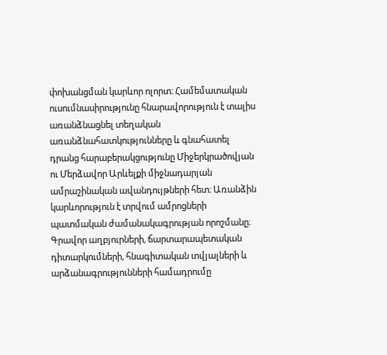փոխանցման կարևոր ոլորտ։ Համեմատական ուսումնասիրությունը հնարավորություն է տալիս առանձնացնել տեղական առանձնահատկությունները և գնահատել դրանց հարաբերակցությունը Միջերկրածովյան ու Մերձավոր Արևելքի միջնադարյան ամրաշինական ավանդույթների հետ։ Առանձին կարևորություն է տրվում ամրոցների պատմական ժամանակագրության որոշմանը։ Գրավոր աղբյուրների, ճարտարապետական դիտարկումների, հնագիտական տվյալների և արձանագրությունների համադրումը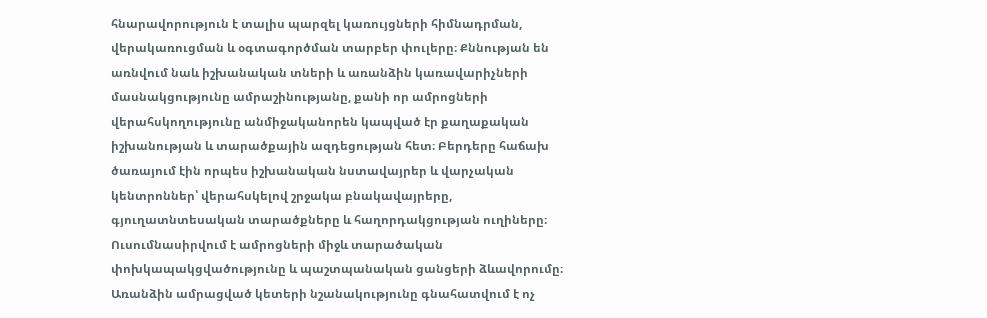հնարավորություն է տալիս պարզել կառույցների հիմնադրման, վերակառուցման և օգտագործման տարբեր փուլերը։ Քննության են առնվում նաև իշխանական տների և առանձին կառավարիչների մասնակցությունը ամրաշինությանը, քանի որ ամրոցների վերահսկողությունը անմիջականորեն կապված էր քաղաքական իշխանության և տարածքային ազդեցության հետ։ Բերդերը հաճախ ծառայում էին որպես իշխանական նստավայրեր և վարչական կենտրոններ՝ վերահսկելով շրջակա բնակավայրերը, գյուղատնտեսական տարածքները և հաղորդակցության ուղիները։ Ուսումնասիրվում է ամրոցների միջև տարածական փոխկապակցվածությունը և պաշտպանական ցանցերի ձևավորումը։ Առանձին ամրացված կետերի նշանակությունը գնահատվում է ոչ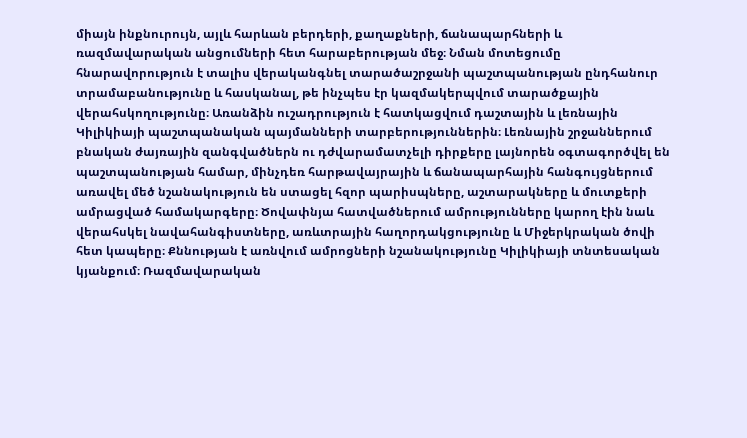միայն ինքնուրույն, այլև հարևան բերդերի, քաղաքների, ճանապարհների և ռազմավարական անցումների հետ հարաբերության մեջ։ Նման մոտեցումը հնարավորություն է տալիս վերականգնել տարածաշրջանի պաշտպանության ընդհանուր տրամաբանությունը և հասկանալ, թե ինչպես էր կազմակերպվում տարածքային վերահսկողությունը։ Առանձին ուշադրություն է հատկացվում դաշտային և լեռնային Կիլիկիայի պաշտպանական պայմանների տարբերություններին։ Լեռնային շրջաններում բնական ժայռային զանգվածներն ու դժվարամատչելի դիրքերը լայնորեն օգտագործվել են պաշտպանության համար, մինչդեռ հարթավայրային և ճանապարհային հանգույցներում առավել մեծ նշանակություն են ստացել հզոր պարիսպները, աշտարակները և մուտքերի ամրացված համակարգերը։ Ծովափնյա հատվածներում ամրությունները կարող էին նաև վերահսկել նավահանգիստները, առևտրային հաղորդակցությունը և Միջերկրական ծովի հետ կապերը։ Քննության է առնվում ամրոցների նշանակությունը Կիլիկիայի տնտեսական կյանքում։ Ռազմավարական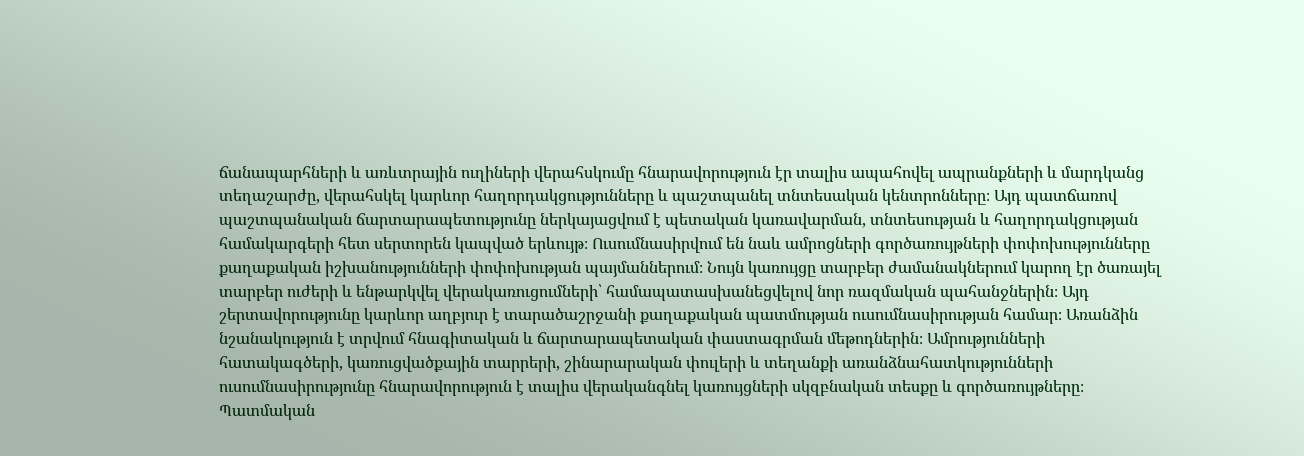ճանապարհների և առևտրային ուղիների վերահսկումը հնարավորություն էր տալիս ապահովել ապրանքների և մարդկանց տեղաշարժը, վերահսկել կարևոր հաղորդակցությունները և պաշտպանել տնտեսական կենտրոնները։ Այդ պատճառով պաշտպանական ճարտարապետությունը ներկայացվում է պետական կառավարման, տնտեսության և հաղորդակցության համակարգերի հետ սերտորեն կապված երևույթ։ Ուսումնասիրվում են նաև ամրոցների գործառույթների փոփոխությունները քաղաքական իշխանությունների փոփոխության պայմաններում։ Նույն կառույցը տարբեր ժամանակներում կարող էր ծառայել տարբեր ուժերի և ենթարկվել վերակառուցումների՝ համապատասխանեցվելով նոր ռազմական պահանջներին։ Այդ շերտավորությունը կարևոր աղբյուր է տարածաշրջանի քաղաքական պատմության ուսումնասիրության համար։ Առանձին նշանակություն է տրվում հնագիտական և ճարտարապետական փաստագրման մեթոդներին։ Ամրությունների հատակագծերի, կառուցվածքային տարրերի, շինարարական փուլերի և տեղանքի առանձնահատկությունների ուսումնասիրությունը հնարավորություն է տալիս վերականգնել կառույցների սկզբնական տեսքը և գործառույթները։ Պատմական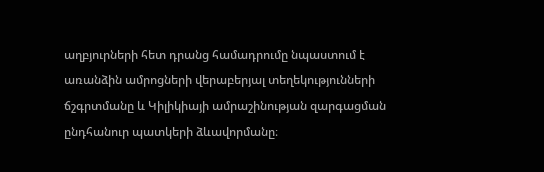աղբյուրների հետ դրանց համադրումը նպաստում է առանձին ամրոցների վերաբերյալ տեղեկությունների ճշգրտմանը և Կիլիկիայի ամրաշինության զարգացման ընդհանուր պատկերի ձևավորմանը։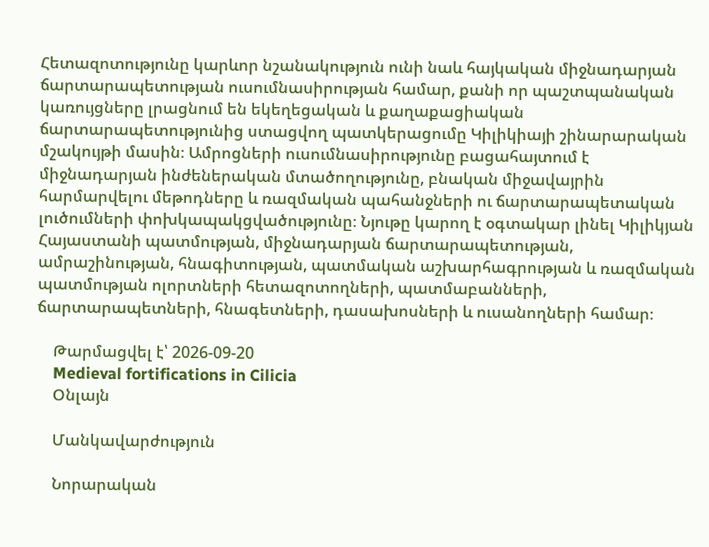Հետազոտությունը կարևոր նշանակություն ունի նաև հայկական միջնադարյան ճարտարապետության ուսումնասիրության համար, քանի որ պաշտպանական կառույցները լրացնում են եկեղեցական և քաղաքացիական ճարտարապետությունից ստացվող պատկերացումը Կիլիկիայի շինարարական մշակույթի մասին։ Ամրոցների ուսումնասիրությունը բացահայտում է միջնադարյան ինժեներական մտածողությունը, բնական միջավայրին հարմարվելու մեթոդները և ռազմական պահանջների ու ճարտարապետական լուծումների փոխկապակցվածությունը։ Նյութը կարող է օգտակար լինել Կիլիկյան Հայաստանի պատմության, միջնադարյան ճարտարապետության, ամրաշինության, հնագիտության, պատմական աշխարհագրության և ռազմական պատմության ոլորտների հետազոտողների, պատմաբանների, ճարտարապետների, հնագետների, դասախոսների և ուսանողների համար։

    Թարմացվել է՝ 2026-09-20
    Medieval fortifications in Cilicia
    Օնլայն

    Մանկավարժություն

    Նորարական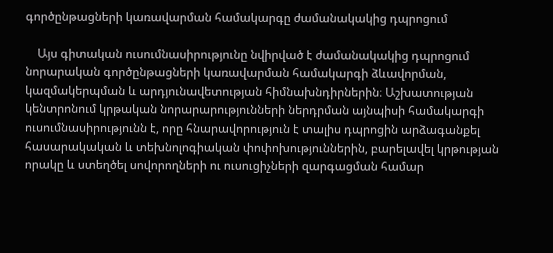գործընթացների կառավարման համակարգը ժամանակակից դպրոցում

    Այս գիտական ուսումնասիրությունը նվիրված է ժամանակակից դպրոցում նորարական գործընթացների կառավարման համակարգի ձևավորման, կազմակերպման և արդյունավետության հիմնախնդիրներին։ Աշխատության կենտրոնում կրթական նորարարությունների ներդրման այնպիսի համակարգի ուսումնասիրությունն է, որը հնարավորություն է տալիս դպրոցին արձագանքել հասարակական և տեխնոլոգիական փոփոխություններին, բարելավել կրթության որակը և ստեղծել սովորողների ու ուսուցիչների զարգացման համար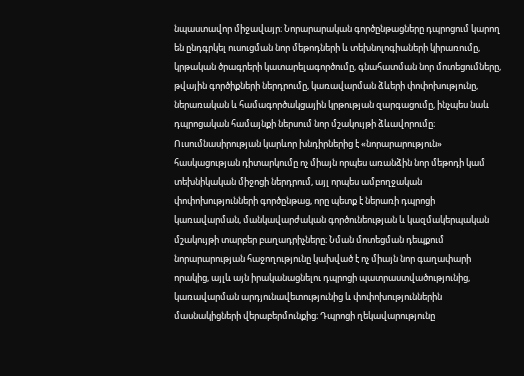նպաստավոր միջավայր։ Նորարարական գործընթացները դպրոցում կարող են ընդգրկել ուսուցման նոր մեթոդների և տեխնոլոգիաների կիրառումը, կրթական ծրագրերի կատարելագործումը, գնահատման նոր մոտեցումները, թվային գործիքների ներդրումը, կառավարման ձևերի փոփոխությունը, ներառական և համագործակցային կրթության զարգացումը, ինչպես նաև դպրոցական համայնքի ներսում նոր մշակույթի ձևավորումը։ Ուսումնասիրության կարևոր խնդիրներից է «նորարարություն» հասկացության դիտարկումը ոչ միայն որպես առանձին նոր մեթոդի կամ տեխնիկական միջոցի ներդրում, այլ որպես ամբողջական փոփոխությունների գործընթաց, որը պետք է ներառի դպրոցի կառավարման, մանկավարժական գործունեության և կազմակերպական մշակույթի տարբեր բաղադրիչները։ Նման մոտեցման դեպքում նորարարության հաջողությունը կախված է ոչ միայն նոր գաղափարի որակից, այլև այն իրականացնելու դպրոցի պատրաստվածությունից, կառավարման արդյունավետությունից և փոփոխություններին մասնակիցների վերաբերմունքից։ Դպրոցի ղեկավարությունը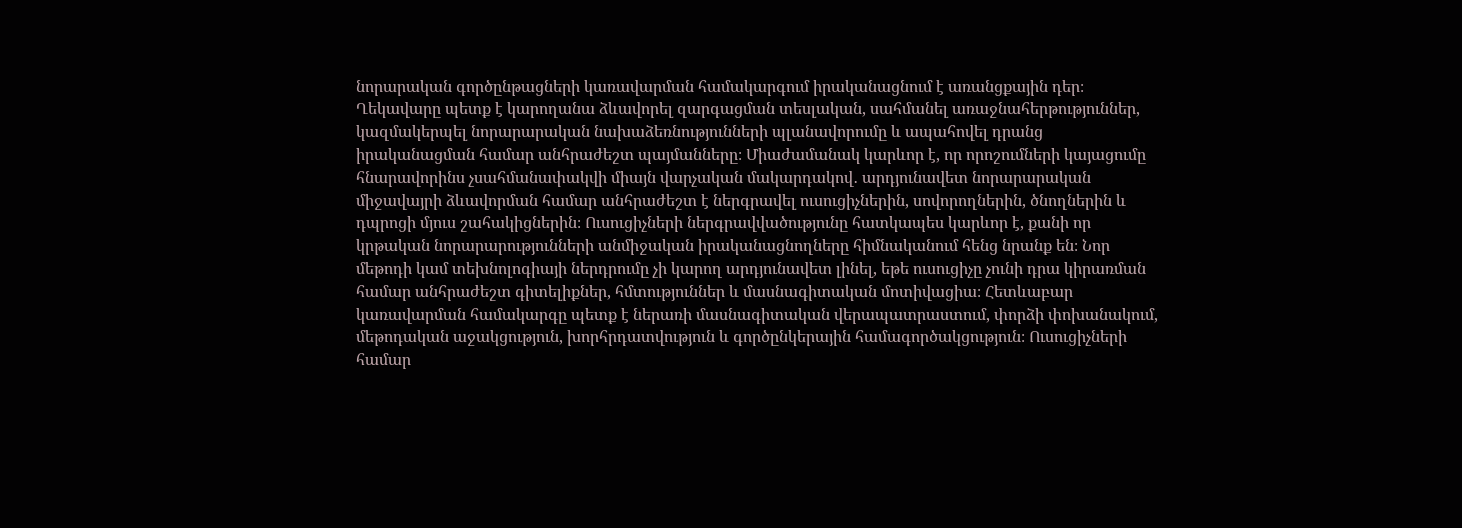նորարական գործընթացների կառավարման համակարգում իրականացնում է առանցքային դեր։ Ղեկավարը պետք է կարողանա ձևավորել զարգացման տեսլական, սահմանել առաջնահերթություններ, կազմակերպել նորարարական նախաձեռնությունների պլանավորումը և ապահովել դրանց իրականացման համար անհրաժեշտ պայմանները։ Միաժամանակ կարևոր է, որ որոշումների կայացումը հնարավորինս չսահմանափակվի միայն վարչական մակարդակով․ արդյունավետ նորարարական միջավայրի ձևավորման համար անհրաժեշտ է ներգրավել ուսուցիչներին, սովորողներին, ծնողներին և դպրոցի մյուս շահակիցներին։ Ուսուցիչների ներգրավվածությունը հատկապես կարևոր է, քանի որ կրթական նորարարությունների անմիջական իրականացնողները հիմնականում հենց նրանք են։ Նոր մեթոդի կամ տեխնոլոգիայի ներդրումը չի կարող արդյունավետ լինել, եթե ուսուցիչը չունի դրա կիրառման համար անհրաժեշտ գիտելիքներ, հմտություններ և մասնագիտական մոտիվացիա։ Հետևաբար կառավարման համակարգը պետք է ներառի մասնագիտական վերապատրաստում, փորձի փոխանակում, մեթոդական աջակցություն, խորհրդատվություն և գործընկերային համագործակցություն։ Ուսուցիչների համար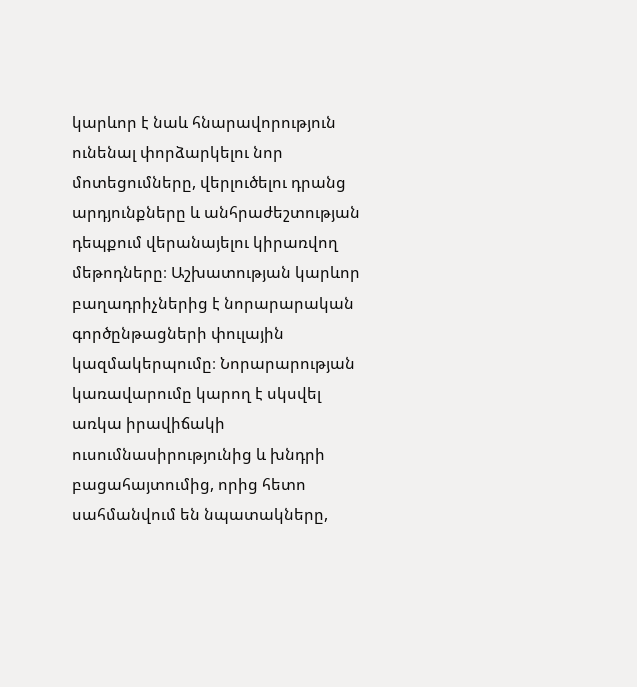կարևոր է նաև հնարավորություն ունենալ փորձարկելու նոր մոտեցումները, վերլուծելու դրանց արդյունքները և անհրաժեշտության դեպքում վերանայելու կիրառվող մեթոդները։ Աշխատության կարևոր բաղադրիչներից է նորարարական գործընթացների փուլային կազմակերպումը։ Նորարարության կառավարումը կարող է սկսվել առկա իրավիճակի ուսումնասիրությունից և խնդրի բացահայտումից, որից հետո սահմանվում են նպատակները,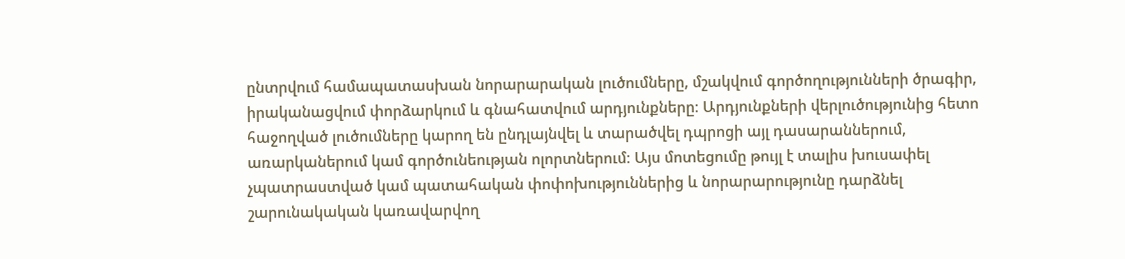ընտրվում համապատասխան նորարարական լուծումները, մշակվում գործողությունների ծրագիր, իրականացվում փորձարկում և գնահատվում արդյունքները։ Արդյունքների վերլուծությունից հետո հաջողված լուծումները կարող են ընդլայնվել և տարածվել դպրոցի այլ դասարաններում, առարկաներում կամ գործունեության ոլորտներում։ Այս մոտեցումը թույլ է տալիս խուսափել չպատրաստված կամ պատահական փոփոխություններից և նորարարությունը դարձնել շարունակական կառավարվող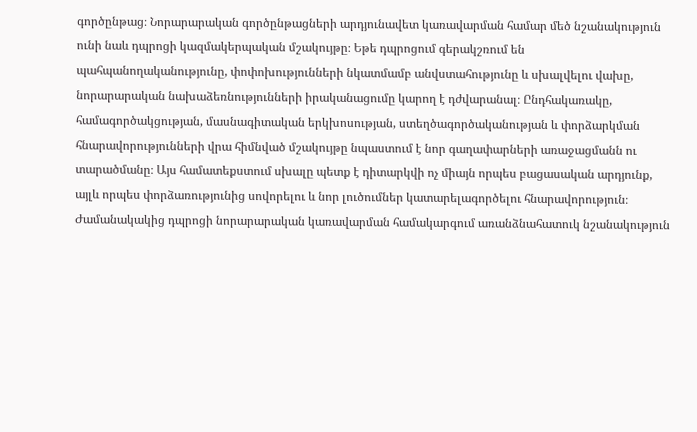գործընթաց։ Նորարարական գործընթացների արդյունավետ կառավարման համար մեծ նշանակություն ունի նաև դպրոցի կազմակերպական մշակույթը։ Եթե դպրոցում գերակշռում են պահպանողականությունը, փոփոխությունների նկատմամբ անվստահությունը և սխալվելու վախը, նորարարական նախաձեռնությունների իրականացումը կարող է դժվարանալ։ Ընդհակառակը, համագործակցության, մասնագիտական երկխոսության, ստեղծագործականության և փորձարկման հնարավորությունների վրա հիմնված մշակույթը նպաստում է նոր գաղափարների առաջացմանն ու տարածմանը։ Այս համատեքստում սխալը պետք է դիտարկվի ոչ միայն որպես բացասական արդյունք, այլև որպես փորձառությունից սովորելու և նոր լուծումներ կատարելագործելու հնարավորություն։ Ժամանակակից դպրոցի նորարարական կառավարման համակարգում առանձնահատուկ նշանակություն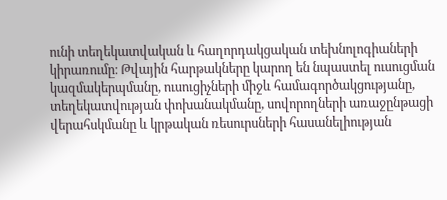ունի տեղեկատվական և հաղորդակցական տեխնոլոգիաների կիրառումը։ Թվային հարթակները կարող են նպաստել ուսուցման կազմակերպմանը, ուսուցիչների միջև համագործակցությանը, տեղեկատվության փոխանակմանը, սովորողների առաջընթացի վերահսկմանը և կրթական ռեսուրսների հասանելիության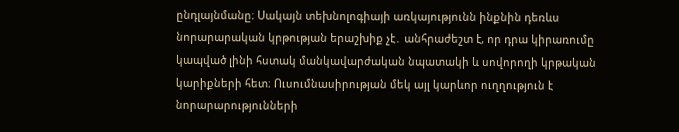ընդլայնմանը։ Սակայն տեխնոլոգիայի առկայությունն ինքնին դեռևս նորարարական կրթության երաշխիք չէ․ անհրաժեշտ է, որ դրա կիրառումը կապված լինի հստակ մանկավարժական նպատակի և սովորողի կրթական կարիքների հետ։ Ուսումնասիրության մեկ այլ կարևոր ուղղություն է նորարարությունների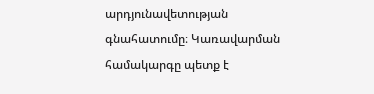արդյունավետության գնահատումը։ Կառավարման համակարգը պետք է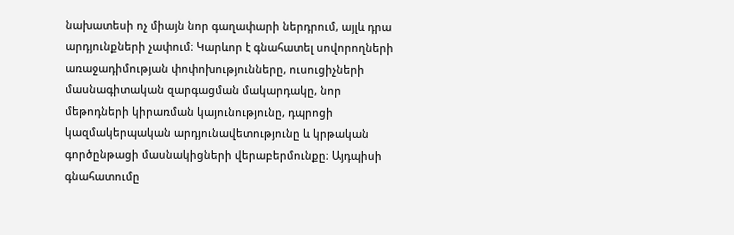նախատեսի ոչ միայն նոր գաղափարի ներդրում, այլև դրա արդյունքների չափում։ Կարևոր է գնահատել սովորողների առաջադիմության փոփոխությունները, ուսուցիչների մասնագիտական զարգացման մակարդակը, նոր մեթոդների կիրառման կայունությունը, դպրոցի կազմակերպական արդյունավետությունը և կրթական գործընթացի մասնակիցների վերաբերմունքը։ Այդպիսի գնահատումը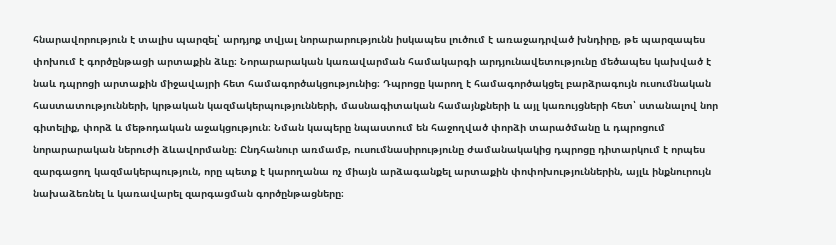հնարավորություն է տալիս պարզել՝ արդյոք տվյալ նորարարությունն իսկապես լուծում է առաջադրված խնդիրը, թե պարզապես փոխում է գործընթացի արտաքին ձևը։ Նորարարական կառավարման համակարգի արդյունավետությունը մեծապես կախված է նաև դպրոցի արտաքին միջավայրի հետ համագործակցությունից։ Դպրոցը կարող է համագործակցել բարձրագույն ուսումնական հաստատությունների, կրթական կազմակերպությունների, մասնագիտական համայնքների և այլ կառույցների հետ՝ ստանալով նոր գիտելիք, փորձ և մեթոդական աջակցություն։ Նման կապերը նպաստում են հաջողված փորձի տարածմանը և դպրոցում նորարարական ներուժի ձևավորմանը։ Ընդհանուր առմամբ, ուսումնասիրությունը ժամանակակից դպրոցը դիտարկում է որպես զարգացող կազմակերպություն, որը պետք է կարողանա ոչ միայն արձագանքել արտաքին փոփոխություններին, այլև ինքնուրույն նախաձեռնել և կառավարել զարգացման գործընթացները։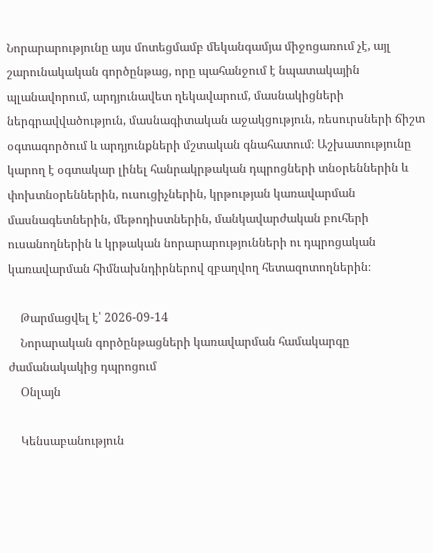Նորարարությունը այս մոտեցմամբ մեկանգամյա միջոցառում չէ, այլ շարունակական գործընթաց, որը պահանջում է նպատակային պլանավորում, արդյունավետ ղեկավարում, մասնակիցների ներգրավվածություն, մասնագիտական աջակցություն, ռեսուրսների ճիշտ օգտագործում և արդյունքների մշտական գնահատում։ Աշխատությունը կարող է օգտակար լինել հանրակրթական դպրոցների տնօրեններին և փոխտնօրեններին, ուսուցիչներին, կրթության կառավարման մասնագետներին, մեթոդիստներին, մանկավարժական բուհերի ուսանողներին և կրթական նորարարությունների ու դպրոցական կառավարման հիմնախնդիրներով զբաղվող հետազոտողներին։

    Թարմացվել է՝ 2026-09-14
    Նորարական գործընթացների կառավարման համակարգը ժամանակակից դպրոցում
    Օնլայն

    Կենսաբանություն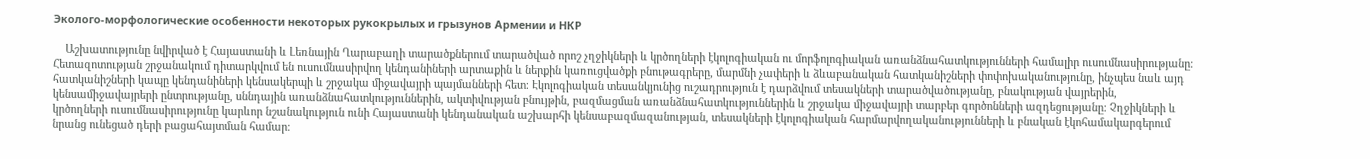Эколого-морфологические особенности некоторых рукокрылых и грызунов Армении и НКР

    Աշխատությունը նվիրված է Հայաստանի և Լեռնային Ղարաբաղի տարածքներում տարածված որոշ չղջիկների և կրծողների էկոլոգիական ու մորֆոլոգիական առանձնահատկությունների համալիր ուսումնասիրությանը։ Հետազոտության շրջանակում դիտարկվում են ուսումնասիրվող կենդանիների արտաքին և ներքին կառուցվածքի բնութագրերը, մարմնի չափերի և ձևաբանական հատկանիշների փոփոխականությունը, ինչպես նաև այդ հատկանիշների կապը կենդանիների կենսակերպի և շրջակա միջավայրի պայմանների հետ։ Էկոլոգիական տեսանկյունից ուշադրություն է դարձվում տեսակների տարածվածությանը, բնակության վայրերին, կենսամիջավայրերի ընտրությանը, սննդային առանձնահատկություններին, ակտիվության բնույթին, բազմացման առանձնահատկություններին և շրջակա միջավայրի տարբեր գործոնների ազդեցությանը։ Չղջիկների և կրծողների ուսումնասիրությունը կարևոր նշանակություն ունի Հայաստանի կենդանական աշխարհի կենսաբազմազանության, տեսակների էկոլոգիական հարմարվողականությունների և բնական էկոհամակարգերում նրանց ունեցած դերի բացահայտման համար։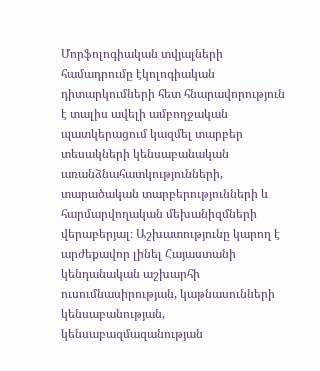Մորֆոլոգիական տվյալների համադրումը էկոլոգիական դիտարկումների հետ հնարավորություն է տալիս ավելի ամբողջական պատկերացում կազմել տարբեր տեսակների կենսաբանական առանձնահատկությունների, տարածական տարբերությունների և հարմարվողական մեխանիզմների վերաբերյալ։ Աշխատությունը կարող է արժեքավոր լինել Հայաստանի կենդանական աշխարհի ուսումնասիրության, կաթնասունների կենսաբանության, կենսաբազմազանության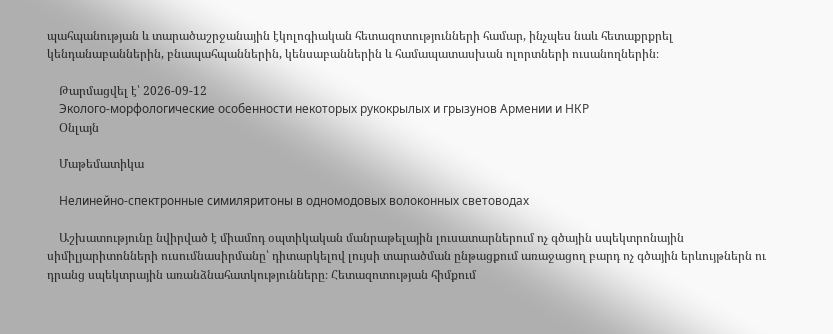պահպանության և տարածաշրջանային էկոլոգիական հետազոտությունների համար, ինչպես նաև հետաքրքրել կենդանաբաններին, բնապահպաններին, կենսաբաններին և համապատասխան ոլորտների ուսանողներին։

    Թարմացվել է՝ 2026-09-12
    Эколого-морфологические особенности некоторых рукокрылых и грызунов Армении и НКР
    Օնլայն

    Մաթեմատիկա

    Нелинейно-спектронные симиляритоны в одномодовых волоконных световодах

    Աշխատությունը նվիրված է միամոդ օպտիկական մանրաթելային լուսատարներում ոչ գծային սպեկտրոնային սիմիլյարիտոնների ուսումնասիրմանը՝ դիտարկելով լույսի տարածման ընթացքում առաջացող բարդ ոչ գծային երևույթներն ու դրանց սպեկտրային առանձնահատկությունները։ Հետազոտության հիմքում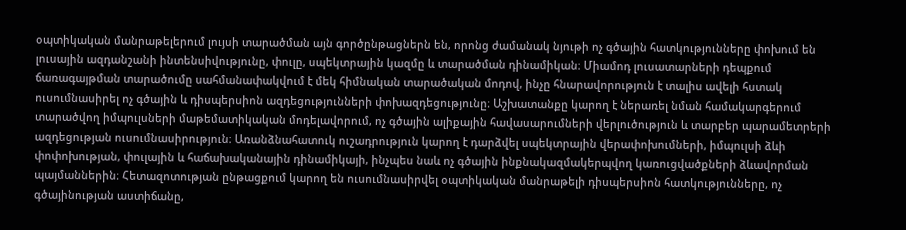օպտիկական մանրաթելերում լույսի տարածման այն գործընթացներն են, որոնց ժամանակ նյութի ոչ գծային հատկությունները փոխում են լուսային ազդանշանի ինտենսիվությունը, փուլը, սպեկտրային կազմը և տարածման դինամիկան։ Միամոդ լուսատարների դեպքում ճառագայթման տարածումը սահմանափակվում է մեկ հիմնական տարածական մոդով, ինչը հնարավորություն է տալիս ավելի հստակ ուսումնասիրել ոչ գծային և դիսպերսիոն ազդեցությունների փոխազդեցությունը։ Աշխատանքը կարող է ներառել նման համակարգերում տարածվող իմպուլսների մաթեմատիկական մոդելավորում, ոչ գծային ալիքային հավասարումների վերլուծություն և տարբեր պարամետրերի ազդեցության ուսումնասիրություն։ Առանձնահատուկ ուշադրություն կարող է դարձվել սպեկտրային վերափոխումների, իմպուլսի ձևի փոփոխության, փուլային և հաճախականային դինամիկայի, ինչպես նաև ոչ գծային ինքնակազմակերպվող կառուցվածքների ձևավորման պայմաններին։ Հետազոտության ընթացքում կարող են ուսումնասիրվել օպտիկական մանրաթելի դիսպերսիոն հատկությունները, ոչ գծայինության աստիճանը,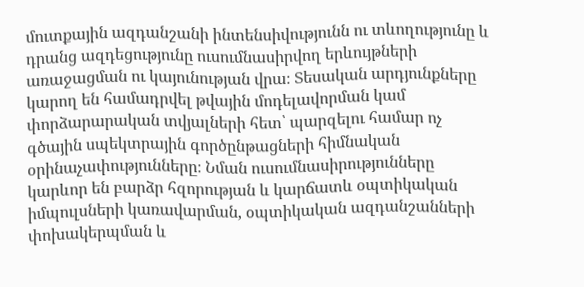մուտքային ազդանշանի ինտենսիվությունն ու տևողությունը և դրանց ազդեցությունը ուսումնասիրվող երևույթների առաջացման ու կայունության վրա։ Տեսական արդյունքները կարող են համադրվել թվային մոդելավորման կամ փորձարարական տվյալների հետ՝ պարզելու համար ոչ գծային սպեկտրային գործընթացների հիմնական օրինաչափությունները։ Նման ուսումնասիրությունները կարևոր են բարձր հզորության և կարճատև օպտիկական իմպուլսների կառավարման, օպտիկական ազդանշանների փոխակերպման և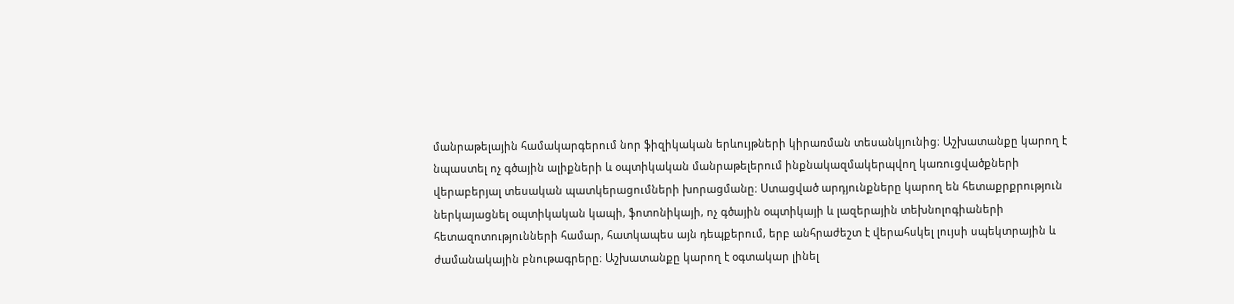մանրաթելային համակարգերում նոր ֆիզիկական երևույթների կիրառման տեսանկյունից։ Աշխատանքը կարող է նպաստել ոչ գծային ալիքների և օպտիկական մանրաթելերում ինքնակազմակերպվող կառուցվածքների վերաբերյալ տեսական պատկերացումների խորացմանը։ Ստացված արդյունքները կարող են հետաքրքրություն ներկայացնել օպտիկական կապի, ֆոտոնիկայի, ոչ գծային օպտիկայի և լազերային տեխնոլոգիաների հետազոտությունների համար, հատկապես այն դեպքերում, երբ անհրաժեշտ է վերահսկել լույսի սպեկտրային և ժամանակային բնութագրերը։ Աշխատանքը կարող է օգտակար լինել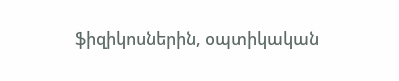ֆիզիկոսներին, օպտիկական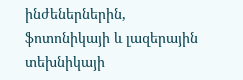ինժեներներին, ֆոտոնիկայի և լազերային տեխնիկայի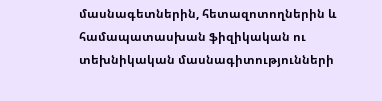մասնագետներին, հետազոտողներին և համապատասխան ֆիզիկական ու տեխնիկական մասնագիտությունների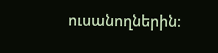ուսանողներին։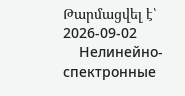Թարմացվել է՝ 2026-09-02
    Нелинейно-спектронные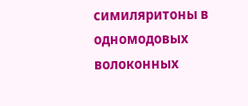симиляритоны в одномодовых волоконных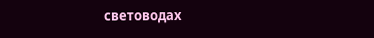световодах